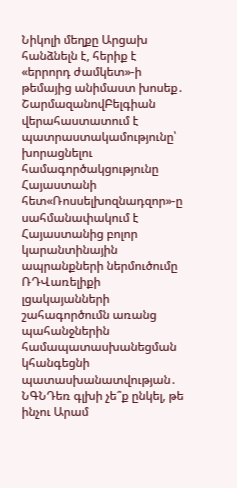Նիկոլի մեղքը Արցախ հանձնելն է, հերիք է «երրորդ ժամկետ»-ի թեմայից անիմաստ խոսեք․ ՇարմազանովԲելգիան վերահաստատում է պատրաստակամությունը՝ խորացնելու համագործակցությունը Հայաստանի հետ«Ռոսսելխոզնադզոր»-ը սահմանափակում է Հայաստանից բոլոր կարանտինային ապրանքների ներմուծումը ՌԴՎառելիքի լցակայանների շահագործումն առանց պահանջներին համապատասխանեցման կհանգեցնի պատասխանատվության․ ՆԳՆԴեռ գլխի չե՞ք ընկել, թե ինչու Արամ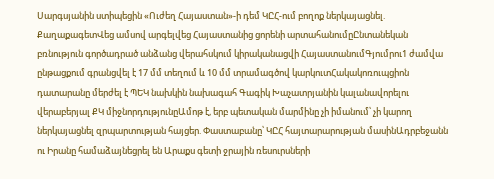Սարգսյանին ստիպեցին «Ուժեղ Հայաստան»-ի դեմ ԿԸՀ-ում բողոք ներկայացնել. ՔաղաքագետՎեց ամսով արգելվեց Հայաստանից ցորենի արտահանումըԸնտանեկան բռնություն գործադրած անձանց վերահսկում կիրականացվի ՀայաստանումԳյումրու1 ժամվա ընթացքում գրանցվել է 17 մմ տեղում և 10 մմ տրամագծով կարկուտՀակակոռուպցիոն դատարանը մերժել է ՊԵԿ նախկին նախագահ Գագիկ Խաչատրյանին կալանավորելու վերաբերյալ ՔԿ միջնորդությունըԱմոթ է, երբ պետական մարմինը չի իմանում՝ չի կարող ներկայացնել զրպարտության հայցեր. Փաստաբանը՝ ԿԸՀ հայտարարության մասինԱդրբեջանն ու Իրանը համաձայնեցրել են Արաքս գետի ջրային ռեսուրսների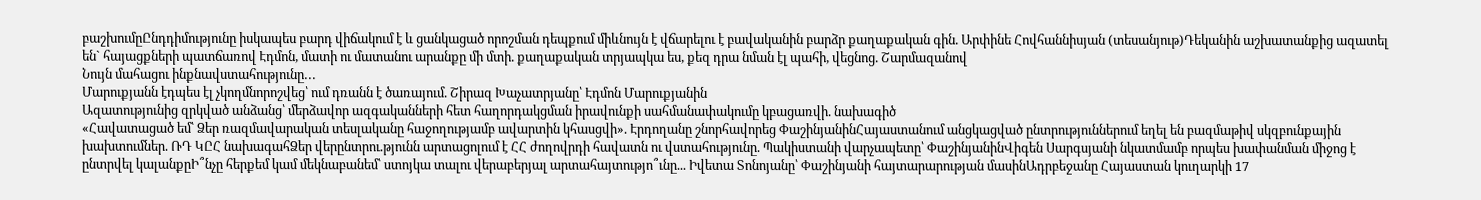բաշխումըԸնդդիմությունը իսկապես բարդ վիճակում է և ցանկացած որոշման դեպքում միևնույն է վճարելու է բավականին բարձր քաղաքական գին. Արփինե Հովհաննիսյան (տեսանյութ)Դեկանին աշխատանքից ազատել են` հայացքների պատճառով Էդմոն, մատի ու մատանու արանքը մի մտի. քաղաքական տրյապկա ես, քեզ դրա նման էլ պահի, վեցնոց. Շարմազանով
Նույն մահացու ինքնավստահությունը․․․
Մարուքյանն էդպես էլ չկողմնորոշվեց՝ ում դռանն է ծառայում. Շիրազ Խաչատրյանը՝ Էդմոն Մարուքյանին
Ազատությունից զրկված անձանց՝ մերձավոր ազգականների հետ հաղորդակցման իրավունքի սահմանափակումը կբացառվի. նախագիծ
«Հավատացած եմ՝ Ձեր ռազմավարական տեսլականը հաջողությամբ ավարտին կհասցվի». Էրդողանը շնորհավորեց ՓաշինյանինՀայաստանում անցկացված ընտրություններում եղել են բազմաթիվ սկզբունքային խախտումներ. ՌԴ ԿԸՀ նախագահՁեր վերընտրու.թյունն արտացոլում է ՀՀ ժողովրդի հավատն ու վստահությունը. Պակիստանի վարչապետը՝ ՓաշինյանինՎիգեն Սարգսյանի նկատմամբ որպես խափանման միջոց է ընտրվել կալանքըԻ՞նչը հերքեմ կամ մեկնաբանեմ՝ ստոյկա տալու վերաբերյալ արտահայտությո՞ւնը... Իվետա Տոնոյանը՝ Փաշինյանի հայտարարության մասինԱդրբեջանը Հայաստան կուղարկի 17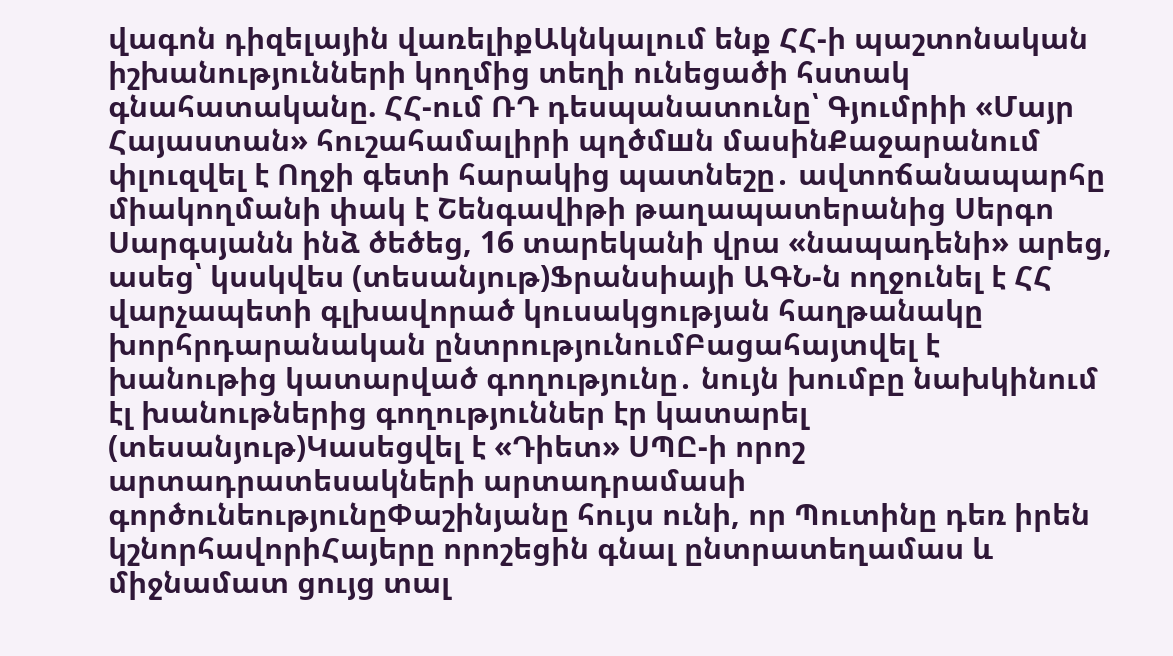վագոն դիզելային վառելիքԱկնկալում ենք ՀՀ-ի պաշտոնական իշխանությունների կողմից տեղի ունեցածի հստակ գնահատականը. ՀՀ-ում ՌԴ դեսպանատունը՝ Գյումրիի «Մայր Հայաստան» հուշահամալիրի պղծմшն մասինՔաջարանում փլուզվել է Ողջի գետի հարակից պատնեշը․ ավտոճանապարհը միակողմանի փակ է Շենգավիթի թաղապատերանից Սերգո Սարգսյանն ինձ ծեծեց, 16 տարեկանի վրա «նապադենի» արեց, ասեց՝ կսսկվես (տեսանյութ)Ֆրանսիայի ԱԳՆ-ն ողջունել է ՀՀ վարչապետի գլխավորած կուսակցության հաղթանակը խորհրդարանական ընտրությունումԲացահայտվել է խանութից կատարված գողությունը․ նույն խումբը նախկինում էլ խանութներից գողություններ էր կատարել (տեսանյութ)Կասեցվել է «Դիետ» ՍՊԸ-ի որոշ արտադրատեսակների արտադրամասի գործունեությունըՓաշինյանը հույս ունի, որ Պուտինը դեռ իրեն կշնորհավորիՀայերը որոշեցին գնալ ընտրատեղամաս և միջնամատ ցույց տալ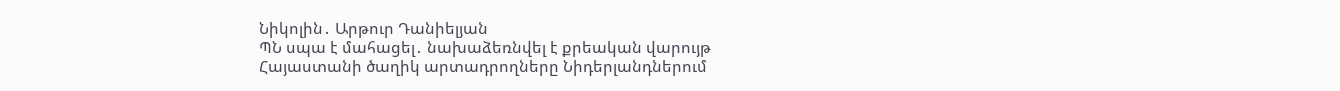Նիկոլին․ Արթուր Դանիելյան
ՊՆ սպա է մահացել․ նախաձեռնվել է քրեական վարույթ
Հայաստանի ծաղիկ արտադրողները Նիդերլանդներում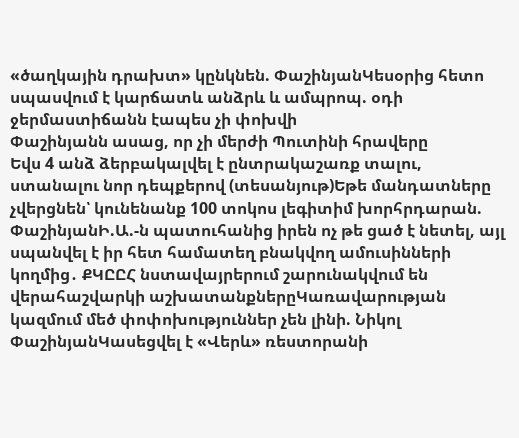«ծաղկային դրախտ» կընկնեն. ՓաշինյանԿեսօրից հետո սպասվում է կարճատև անձրև և ամպրոպ. օդի ջերմաստիճանն էապես չի փոխվի
Փաշինյանն ասաց, որ չի մերժի Պուտինի հրավերը
Եվս 4 անձ ձերբակալվել է ընտրակաշառք տալու, ստանալու նոր դեպքերով (տեսանյութ)Եթե մանդատները չվերցնեն՝ կունենանք 100 տոկոս լեգիտիմ խորհրդարան. ՓաշինյանԻ.Ա.-ն պատուհանից իրեն ոչ թե ցած է նետել, այլ սպանվել է իր հետ համատեղ բնակվող ամուսինների կողմից․ ՔԿԸԸՀ նստավայրերում շարունակվում են վերահաշվարկի աշխատանքներըԿառավարության կազմում մեծ փոփոխություններ չեն լինի. Նիկոլ ՓաշինյանԿասեցվել է «Վերև» ռեստորանի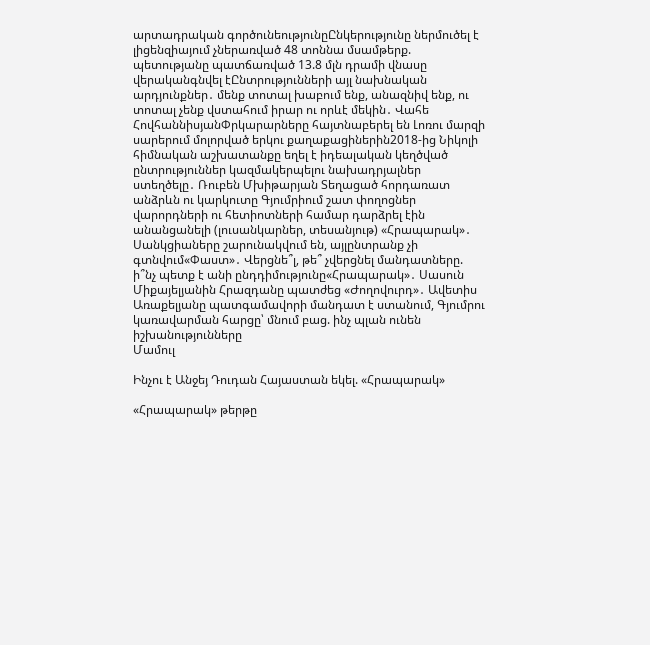արտադրական գործունեությունըԸնկերությունը ներմուծել է լիցենզիայում չներառված 48 տոննա մսամթերք. պետությանը պատճառված 13.8 մլն դրամի վնասը վերականգնվել էԸնտրությունների այլ նախնական արդյունքներ․ մենք տոտալ խաբում ենք, անազնիվ ենք, ու տոտալ չենք վստահում իրար ու որևէ մեկին․ Վահե ՀովհաննիսյանՓրկարարները հայտնաբերել են Լոռու մարզի սարերում մոլորված երկու քաղաքացիներին2018-ից Նիկոլի հիմնական աշխատանքը եղել է իդեալական կեղծված ընտրություններ կազմակերպելու նախադրյալներ ստեղծելը․ Ռուբեն Մխիթարյան Տեղացած հորդառատ անձրևն ու կարկուտը Գյումրիում շատ փողոցներ վարորդների ու հետիոտների համար դարձրել էին անանցանելի (լուսանկարներ, տեսանյութ) «Հրապարակ»․ Սանկցիաները շարունակվում են, այլընտրանք չի գտնվում«Փաստ»․ Վերցնե՞լ, թե՞ չվերցնել մանդատները. ի՞նչ պետք է անի ընդդիմությունը«Հրապարակ»․ Սասուն Միքայելյանին Հրազդանը պատժեց «Ժողովուրդ»․ Ավետիս Առաքելյանը պատգամավորի մանդատ է ստանում, Գյումրու կառավարման հարցը՝ մնում բաց. ինչ պլան ունեն իշխանությունները
Մամուլ

Ինչու է Անջեյ Դուդան Հայաստան եկել. «Հրապարակ»

«Հրապարակ» թերթը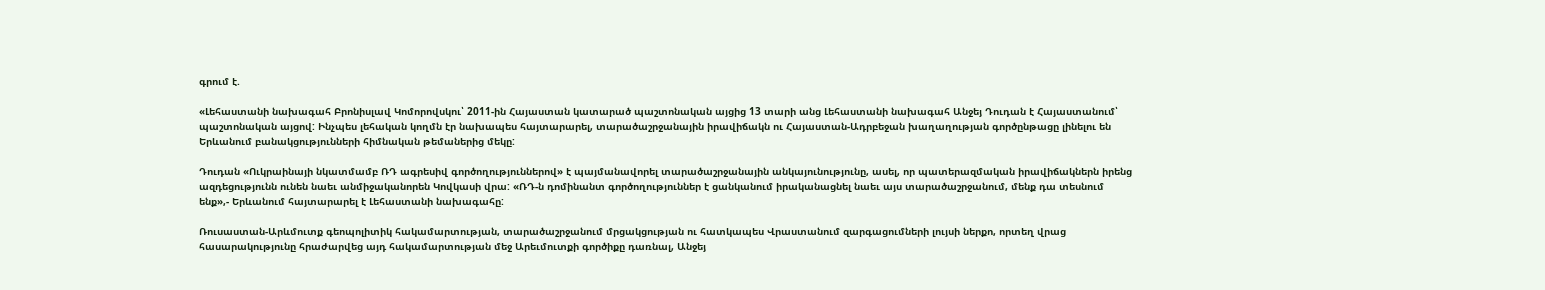գրում է.

«Լեհաստանի նախագահ Բրոնիսլավ Կոմորովսկու՝ 2011-ին Հայաստան կատարած պաշտոնական այցից 13 տարի անց Լեհաստանի նախագահ Անջեյ Դուդան է Հայաստանում՝ պաշտոնական այցով: Ինչպես լեհական կողմն էր նախապես հայտարարել, տարածաշրջանային իրավիճակն ու Հայաստան-Ադրբեջան խաղաղության գործընթացը լինելու են Երևանում բանակցությունների հիմնական թեմաներից մեկը:

Դուդան «Ուկրաինայի նկատմամբ ՌԴ ագրեսիվ գործողություններով» է պայմանավորել տարածաշրջանային անկայունությունը, ասել, որ պատերազմական իրավիճակներն իրենց ազդեցությունն ունեն նաեւ անմիջականորեն Կովկասի վրա: «ՌԴ-ն դոմինանտ գործողություններ է ցանկանում իրականացնել նաեւ այս տարածաշրջանում, մենք դա տեսնում ենք»,- Երևանում հայտարարել է Լեհաստանի նախագահը:

Ռուսաստան-Արևմուտք գեոպոլիտիկ հակամարտության, տարածաշրջանում մրցակցության ու հատկապես Վրաստանում զարգացումների լույսի ներքո, որտեղ վրաց հասարակությունը հրաժարվեց այդ հակամարտության մեջ Արեւմուտքի գործիքը դառնալ, Անջեյ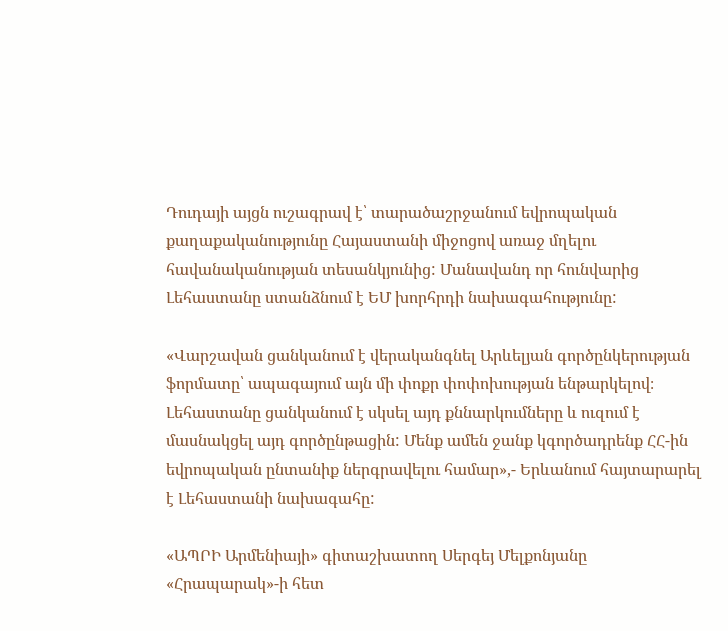Դուդայի այցն ուշագրավ է՝ տարածաշրջանում եվրոպական քաղաքականությունը Հայաստանի միջոցով առաջ մղելու հավանականության տեսանկյունից: Մանավանդ որ հունվարից Լեհաստանը ստանձնում է ԵՄ խորհրդի նախագահությունը:

«Վարշավան ցանկանում է վերականգնել Արևելյան գործընկերության ֆորմատը՝ ապագայում այն մի փոքր փոփոխության ենթարկելով։ Լեհաստանը ցանկանում է սկսել այդ քննարկումները և ուզում է մասնակցել այդ գործընթացին: Մենք ամեն ջանք կգործադրենք ՀՀ-ին եվրոպական ընտանիք ներգրավելու համար»,- Երևանում հայտարարել է Լեհաստանի նախագահը:

«ԱՊՐԻ Արմենիայի» գիտաշխատող Սերգեյ Մելքոնյանը «Հրապարակ»-ի հետ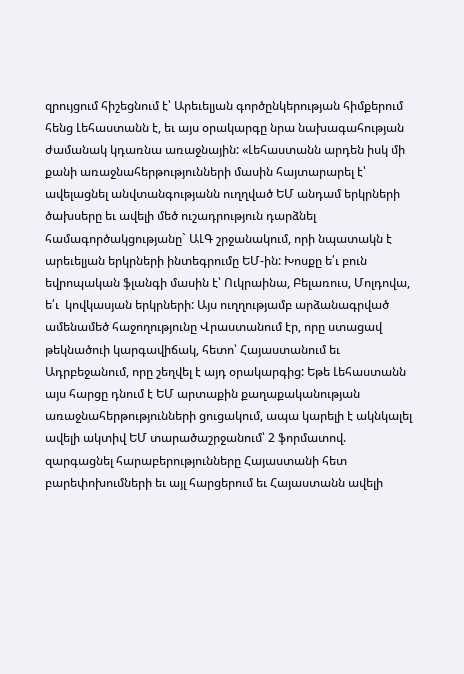զրույցում հիշեցնում է՝ Արեւելյան գործընկերության հիմքերում հենց Լեհաստանն է, եւ այս օրակարգը նրա նախագահության ժամանակ կդառնա առաջնային: «Լեհաստանն արդեն իսկ մի քանի առաջնահերթությունների մասին հայտարարել է՝ ավելացնել անվտանգությանն ուղղված ԵՄ անդամ երկրների ծախսերը եւ ավելի մեծ ուշադրություն դարձնել համագործակցությանը` ԱԼԳ շրջանակում, որի նպատակն է արեւելյան երկրների ինտեգրումը ԵՄ-ին: Խոսքը ե՛ւ բուն եվրոպական ֆլանգի մասին է՝ Ուկրաինա, Բելառուս, Մոլդովա, ե՛ւ  կովկասյան երկրների: Այս ուղղությամբ արձանագրված ամենամեծ հաջողությունը Վրաստանում էր, որը ստացավ թեկնածուի կարգավիճակ, հետո՝ Հայաստանում եւ Ադրբեջանում, որը շեղվել է այդ օրակարգից: Եթե Լեհաստանն այս հարցը դնում է ԵՄ արտաքին քաղաքականության առաջնահերթությունների ցուցակում, ապա կարելի է ակնկալել ավելի ակտիվ ԵՄ տարածաշրջանում՝ 2 ֆորմատով. զարգացնել հարաբերությունները Հայաստանի հետ բարեփոխումների եւ այլ հարցերում եւ Հայաստանն ավելի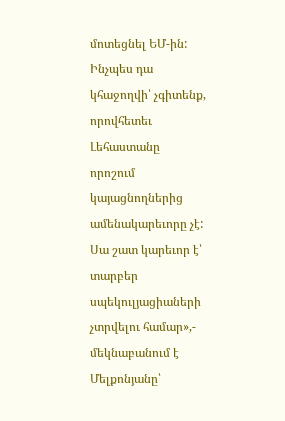մոտեցնել ԵՄ-ին: Ինչպես դա կհաջողվի՝ չգիտենք, որովհետեւ Լեհաստանը որոշում կայացնողներից ամենակարեւորը չէ: Սա շատ կարեւոր է՝ տարբեր սպեկուլյացիաների չտրվելու համար»,- մեկնաբանում է Մելքոնյանը՝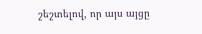շեշտելով, որ այս այցը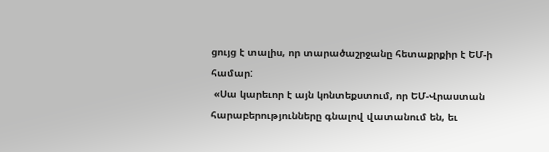ցույց է տալիս, որ տարածաշրջանը հետաքրքիր է ԵՄ-ի համար:
 «Սա կարեւոր է այն կոնտեքստում, որ ԵՄ-Վրաստան հարաբերությունները գնալով վատանում են, եւ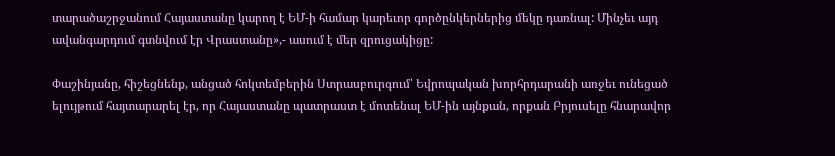տարածաշրջանում Հայաստանը կարող է ԵՄ-ի համար կարեւոր գործընկերներից մեկը դառնալ: Մինչեւ այդ ավանգարդում գտնվում էր Վրաստանը»,- ասում է մեր զրուցակիցը:

Փաշինյանը, հիշեցնենք, անցած հոկտեմբերին Ստրասբուրգում՝ Եվրոպական խորհրդարանի առջեւ ունեցած ելույթում հայտարարել էր, որ Հայաստանը պատրաստ է մոտենալ ԵՄ-ին այնքան, որքան Բրյուսելը հնարավոր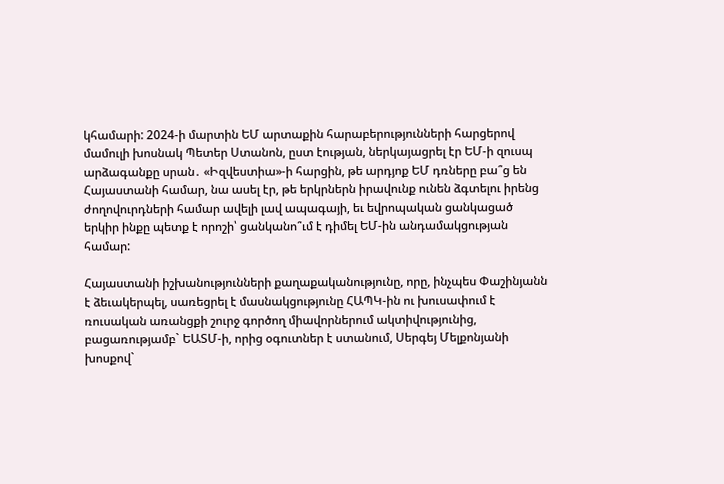կհամարի: 2024-ի մարտին ԵՄ արտաքին հարաբերությունների հարցերով մամուլի խոսնակ Պետեր Ստանոն, ըստ էության, ներկայացրել էր ԵՄ-ի զուսպ արձագանքը սրան․ «Իզվեստիա»-ի հարցին, թե արդյոք ԵՄ դռները բա՞ց են Հայաստանի համար, նա ասել էր, թե երկրներն իրավունք ունեն ձգտելու իրենց ժողովուրդների համար ավելի լավ ապագայի, եւ եվրոպական ցանկացած երկիր ինքը պետք է որոշի՝ ցանկանո՞ւմ է դիմել ԵՄ-ին անդամակցության համար:

Հայաստանի իշխանությունների քաղաքականությունը, որը, ինչպես Փաշինյանն է ձեւակերպել, սառեցրել է մասնակցությունը ՀԱՊԿ-ին ու խուսափում է ռուսական առանցքի շուրջ գործող միավորներում ակտիվությունից, բացառությամբ` ԵԱՏՄ-ի, որից օգուտներ է ստանում, Սերգեյ Մելքոնյանի խոսքով`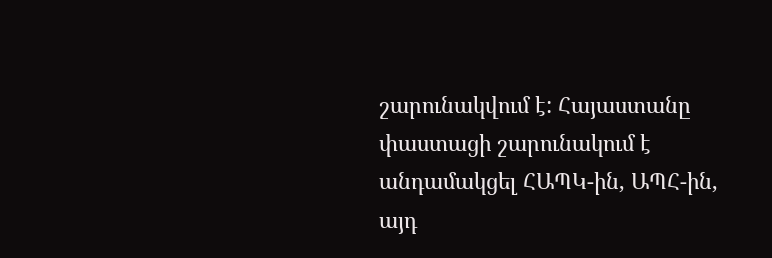շարունակվում է: Հայաստանը փաստացի շարունակում է անդամակցել ՀԱՊԿ-ին, ԱՊՀ-ին, այդ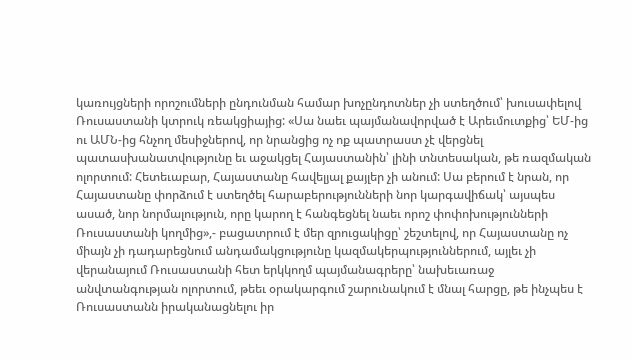կառույցների որոշումների ընդունման համար խոչընդոտներ չի ստեղծում՝ խուսափելով Ռուսաստանի կտրուկ ռեակցիայից: «Սա նաեւ պայմանավորված է Արեւմուտքից՝ ԵՄ-ից ու ԱՄՆ-ից հնչող մեսիջներով, որ նրանցից ոչ ոք պատրաստ չէ վերցնել պատասխանատվությունը եւ աջակցել Հայաստանին՝ լինի տնտեսական, թե ռազմական ոլորտում: Հետեւաբար, Հայաստանը հավելյալ քայլեր չի անում: Սա բերում է նրան, որ Հայաստանը փորձում է ստեղծել հարաբերությունների նոր կարգավիճակ՝ այսպես ասած, նոր նորմալություն, որը կարող է հանգեցնել նաեւ որոշ փոփոխությունների Ռուսաստանի կողմից»,- բացատրում է մեր զրուցակիցը՝ շեշտելով, որ Հայաստանը ոչ միայն չի դադարեցնում անդամակցությունը կազմակերպություններում, այլեւ չի վերանայում Ռուսաստանի հետ երկկողմ պայմանագրերը՝ նախեւառաջ անվտանգության ոլորտում, թեեւ օրակարգում շարունակում է մնալ հարցը, թե ինչպես է Ռուսաստանն իրականացնելու իր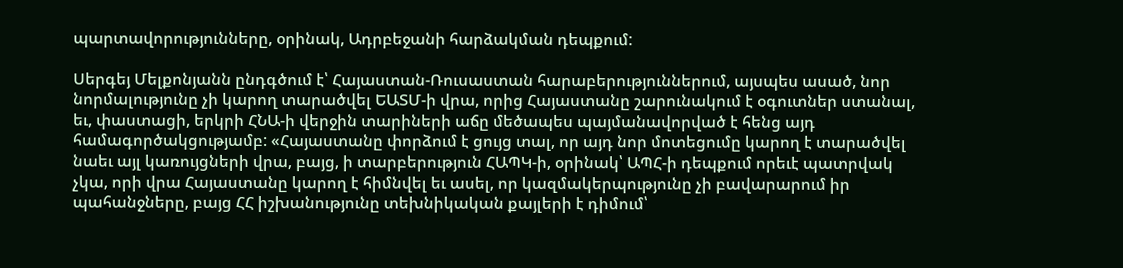պարտավորությունները, օրինակ, Ադրբեջանի հարձակման դեպքում:

Սերգեյ Մելքոնյանն ընդգծում է՝ Հայաստան-Ռուսաստան հարաբերություններում, այսպես ասած, նոր նորմալությունը չի կարող տարածվել ԵԱՏՄ-ի վրա, որից Հայաստանը շարունակում է օգուտներ ստանալ, եւ, փաստացի, երկրի ՀՆԱ-ի վերջին տարիների աճը մեծապես պայմանավորված է հենց այդ  համագործակցությամբ: «Հայաստանը փորձում է ցույց տալ, որ այդ նոր մոտեցումը կարող է տարածվել նաեւ այլ կառույցների վրա, բայց, ի տարբերություն ՀԱՊԿ-ի, օրինակ՝ ԱՊՀ-ի դեպքում որեւէ պատրվակ չկա, որի վրա Հայաստանը կարող է հիմնվել եւ ասել, որ կազմակերպությունը չի բավարարում իր պահանջները, բայց ՀՀ իշխանությունը տեխնիկական քայլերի է դիմում՝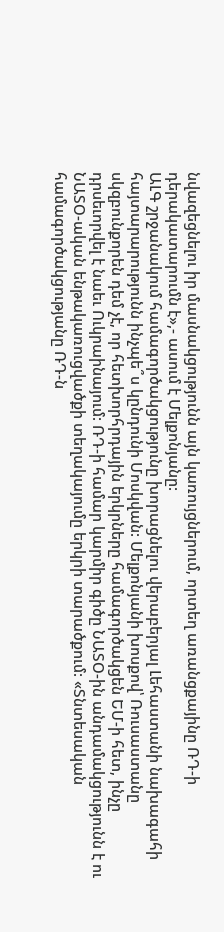նվազեցնելու իր մասնակցությունն այն կառույցներում, որտեղ առանցքայինը ՌԴ-ի դերակատարումն է»,- ասում է Մելքոնյանը:
ԱԼԳ շրջանակում համագործակցությունը խորացնելու վերաբերյալ Լեհաստանի նախագահի հայտարարությունն ինչպե՞ս կընդունի Մոսկվան: Մելքոնյանի խոսքով՝ Ռուսաստանը սկզբունքորեն դեմ չէ, որ հետխորհրդային երկրները համագործակցեն ԵՄ-ի հետ, ինչը դրսեւորվել է նաեւ Ուկրաինայում: ՌԴ-ի համար կարմիր գիծը ՆԱՏՕ-ին անդամակցությունն է ու ՆԱՏՕ-ական ենթակառուցվածքի տեղակայումը երկրի տարածքում: «Տնտեսական համագործակցությանը ՌԴ-ն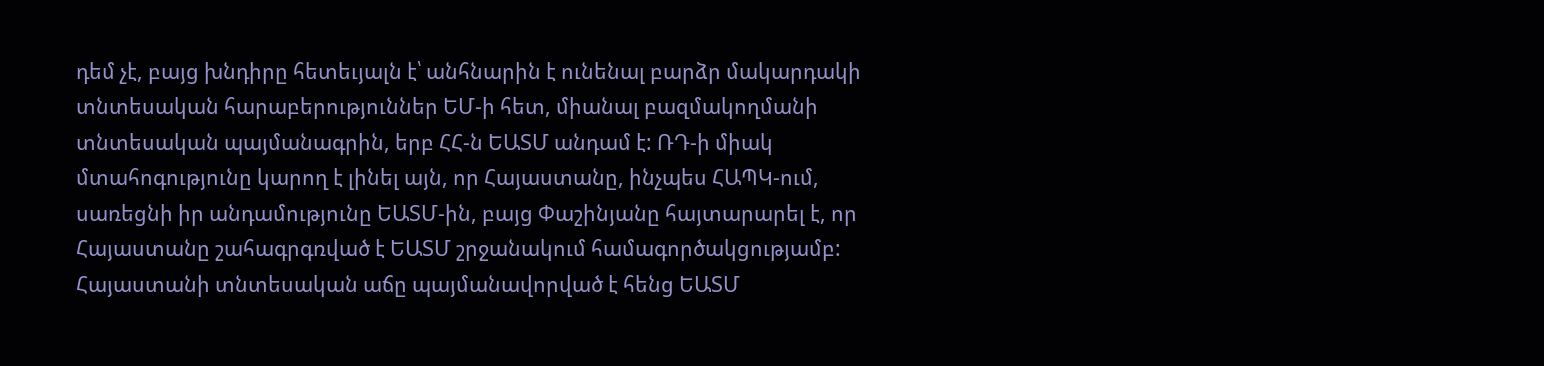դեմ չէ, բայց խնդիրը հետեւյալն է՝ անհնարին է ունենալ բարձր մակարդակի տնտեսական հարաբերություններ ԵՄ-ի հետ, միանալ բազմակողմանի տնտեսական պայմանագրին, երբ ՀՀ-ն ԵԱՏՄ անդամ է: ՌԴ-ի միակ մտահոգությունը կարող է լինել այն, որ Հայաստանը, ինչպես ՀԱՊԿ-ում, սառեցնի իր անդամությունը ԵԱՏՄ-ին, բայց Փաշինյանը հայտարարել է, որ Հայաստանը շահագրգռված է ԵԱՏՄ շրջանակում համագործակցությամբ: Հայաստանի տնտեսական աճը պայմանավորված է հենց ԵԱՏՄ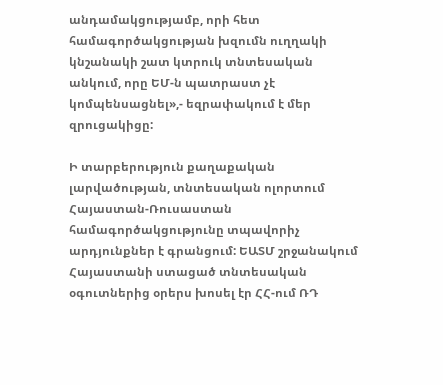անդամակցությամբ, որի հետ համագործակցության խզումն ուղղակի կնշանակի շատ կտրուկ տնտեսական անկում, որը ԵՄ-ն պատրաստ չէ կոմպենսացնել»,- եզրափակում է մեր զրուցակիցը:

Ի տարբերություն քաղաքական լարվածության, տնտեսական ոլորտում Հայաստան-Ռուսաստան համագործակցությունը տպավորիչ արդյունքներ է գրանցում: ԵԱՏՄ շրջանակում Հայաստանի ստացած տնտեսական օգուտներից օրերս խոսել էր ՀՀ-ում ՌԴ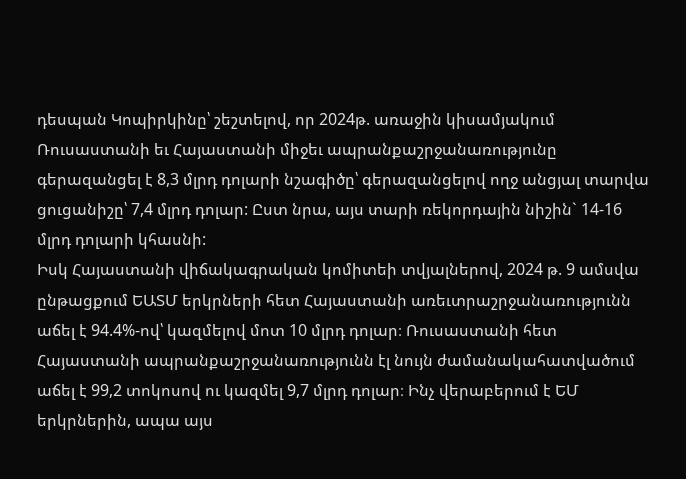դեսպան Կոպիրկինը՝ շեշտելով, որ 2024թ. առաջին կիսամյակում Ռուսաստանի եւ Հայաստանի միջեւ ապրանքաշրջանառությունը գերազանցել է 8,3 մլրդ դոլարի նշագիծը՝ գերազանցելով ողջ անցյալ տարվա ցուցանիշը՝ 7,4 մլրդ դոլար: Ըստ նրա, այս տարի ռեկորդային նիշին` 14-16 մլրդ դոլարի կհասնի:
Իսկ Հայաստանի վիճակագրական կոմիտեի տվյալներով, 2024 թ. 9 ամսվա ընթացքում ԵԱՏՄ երկրների հետ Հայաստանի առեւտրաշրջանառությունն աճել է 94.4%-ով՝ կազմելով մոտ 10 մլրդ դոլար։ Ռուսաստանի հետ Հայաստանի ապրանքաշրջանառությունն էլ նույն ժամանակահատվածում աճել է 99,2 տոկոսով ու կազմել 9,7 մլրդ դոլար։ Ինչ վերաբերում է ԵՄ երկրներին, ապա այս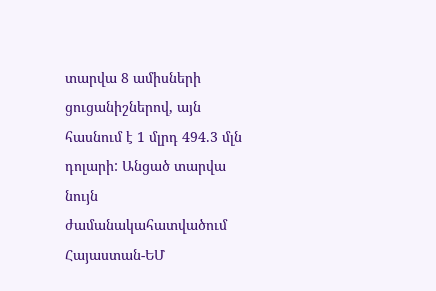տարվա 8 ամիսների ցուցանիշներով, այն հասնում է 1 մլրդ 494.3 մլն դոլարի: Անցած տարվա նույն ժամանակահատվածում Հայաստան-ԵՄ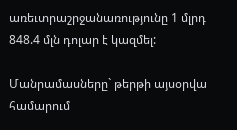առեւտրաշրջանառությունը 1 մլրդ 848.4 մլն դոլար է կազմել:

Մանրամասները` թերթի այսօրվա համարում